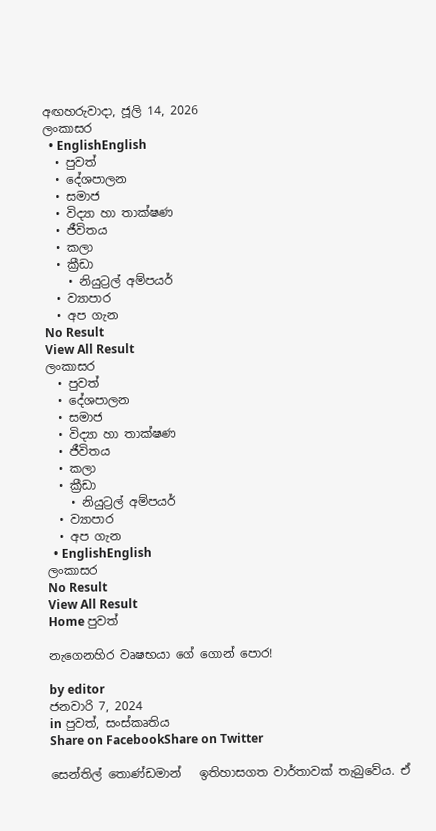අඟහරුවාදා, ජූලි 14, 2026
ලංකාසර
  • EnglishEnglish
  • පුවත්
  • දේශපාලන
  • සමාජ
  • විද්‍යා හා තාක්ෂණ
  • ජීවිතය
  • කලා
  • ක්‍රීඩා
    • නියුට්‍රල් අම්පයර්
  • ව්‍යාපාර
  • අප ගැන
No Result
View All Result
ලංකාසර
  • පුවත්
  • දේශපාලන
  • සමාජ
  • විද්‍යා හා තාක්ෂණ
  • ජීවිතය
  • කලා
  • ක්‍රීඩා
    • නියුට්‍රල් අම්පයර්
  • ව්‍යාපාර
  • අප ගැන
  • EnglishEnglish
ලංකාසර
No Result
View All Result
Home පුවත්

නැගෙනහිර වෘෂභයා ගේ ගොන් පොර!

by editor
ජනවාරි 7, 2024
in පුවත්, සංස්කෘතිය
Share on FacebookShare on Twitter

සෙන්තිල් තොණ්ඩමාන්   ඉතිහාසගත වාර්තාවක් තැබුවේය. ඒ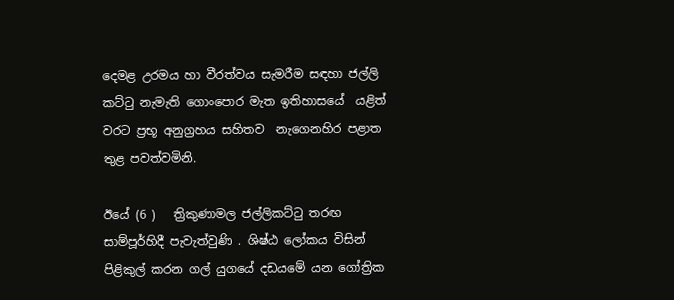දෙමළ උරමය හා වීරත්වය සැමරීම සඳහා ජල්ලි කට්ටු නැමැති ගොංපොර මැත ඉතිහාසයේ  යළිත් වරට ප්‍රභූ අනුග්‍රහය සහිතව  නැගෙනහිර පළාත තුළ පවත්වමිනි.

ඊයේ (6 )   ත්‍රිකුණාමල ජල්ලිකට්ටු තරඟ සාම්පූර්හිදී පැවැත්වුණි . ශිෂ්ඨ ලෝකය විසින් පිළිකුල් කරන ගල් යුගයේ දඩයමේ යන ගෝත්‍රික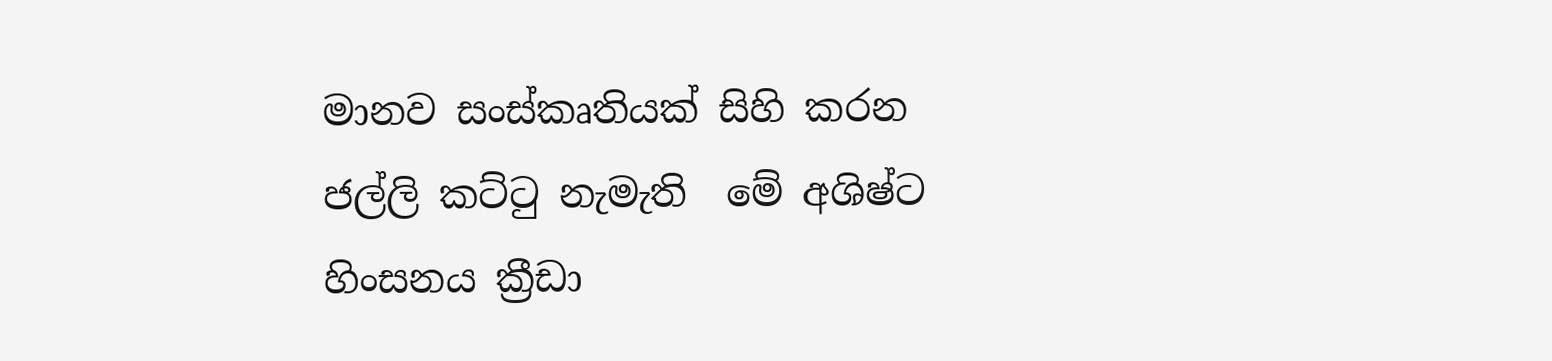මානව සංස්කෘතියක් සිහි කරන ජල්ලි කට්ටු නැමැති  මේ අශිෂ්ට හිංසනය ක්‍රීඩා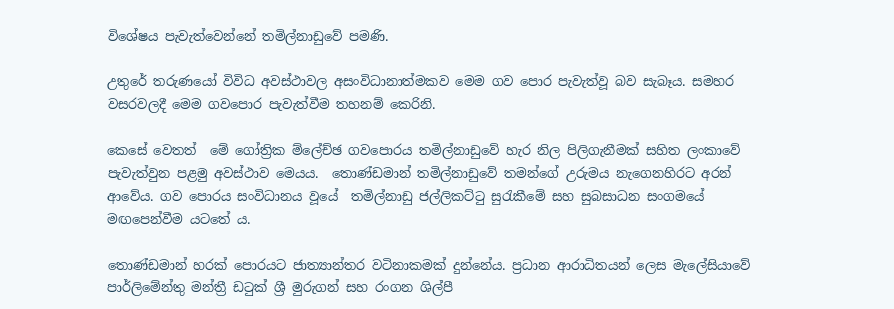විශේෂය පැවැත්වෙන්නේ තමිල්නාඩුවේ පමණි.

උතුරේ තරුණයෝ විවිධ අවස්ථාවල අසංවිධානාත්මකව මෙම ගව පොර පැවැත්වූ බව සැබෑය. සමහර වසරවලදී මෙම ගවපොර පැවැත්වීම තහනම් කෙරිනි.

කෙසේ වෙතත්  මේ ගෝත්‍රික ම්ලේච්ඡ ගවපොරය තමිල්නාඩුවේ හැර නිල පිලිගැනීමක් සහිත ලංකාවේ පැවැත්වුන පළමු අවස්ථාව මෙයය.  තොණ්ඩමාන් තමිල්නාඩුවේ තමන්ගේ උරුමය නැගෙනහිරට අරන් ආවේය. ගව පොරය සංවිධානය වූයේ  තමිල්නාඩු ජල්ලිකට්ටු සුරැකීමේ සහ සුබසාධන සංගමයේ මඟපෙන්වීම යටතේ ය.

තොණ්ඩමාන් හරක් පොරයට ජාත්‍යාන්තර වටිනාකමක් දුන්නේය. ප්‍රධාන ආරාධිතයන් ලෙස මැලේසියාවේ පාර්ලිමේන්තු මන්ත්‍රී ඩටුක් ශ්‍රී මුරුගන් සහ රංගන ශිල්පී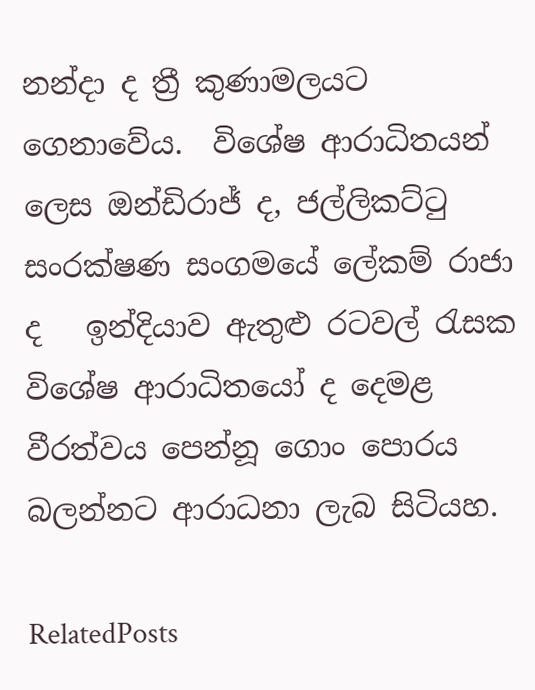නන්දා ද ත්‍රී කුණාමලයට ගෙනාවේය.  විශේෂ ආරාධිතයන් ලෙස ඔන්ඩිරාජ් ද, ජල්ලිකට්ටු සංරක්ෂණ සංගමයේ ලේකම් රාජා ද   ඉන්දියාව ඇතුළු රටවල් රැසක විශේෂ ආරාධිතයෝ ද දෙමළ වීරත්වය පෙන්නූ ගොං පොරය බලන්නට ආරාධනා ලැබ සිටියහ.

RelatedPosts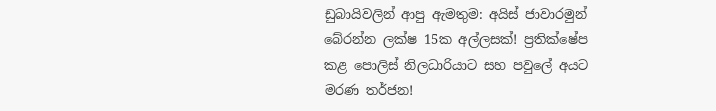ඩුබායිවලින් ආපු ඇමතුම: අයිස් ජාවාරමුන් බේරන්න ලක්ෂ 15ක අල්ලසක්! ප්‍රතික්ෂේප කළ පොලිස් නිලධාරියාට සහ පවුලේ අයට මරණ තර්ජන!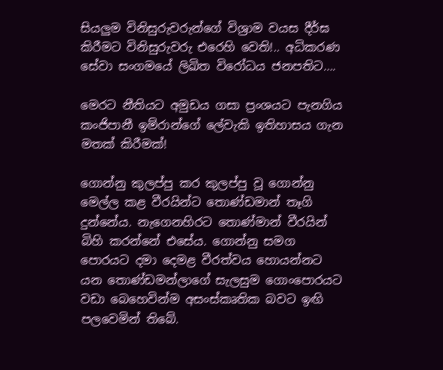සියලුම විනිසුරුවරුන්ගේ විශ්‍රාම වයස දීර්ඝ කිරීමට විනිසුරුවරු එරෙහි වෙති!.. අධිකරණ සේවා සංගමයේ ලිඛිත විරෝධය ජනපතිට….

මෙරට නීතියට අමුඩය ගසා ප්‍රංශයට පැනගිය කංජිපානී ඉම්රාන්ගේ ලේවැකි ඉතිහාසය ගැන මතක් කිරීමක්!

ගොන්නු කුලප්පු කර කුලප්පු වූ ගොන්නු මෙල්ල කළ වීරයින්ට තොණ්ඩමාන් තෑගි දුන්නේය. නැගෙනහිරට තොණ්මාන් වීරයින් බිහි කරන්නේ එසේය. ගොන්නු සමග පොරයට දමා දෙමළ වීරත්වය හොයන්නට යන තොණ්ඩමන්ලාගේ සැලසුම ගොංපොරයට වඩා බෙහෙවින්ම අසංස්කෘතික බවට ඉඟි පලවෙමින් තිබේ.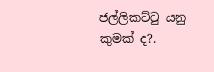ජල්ලිකට්ටු යනු කුමක් ද?.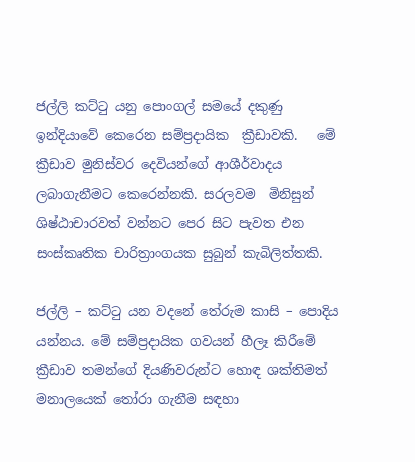ජල්ලි කට්ටු යනු පොංගල් සමයේ දකුණු ඉන්දියාවේ කෙරෙන සම්ප්‍රදායික  ක්‍රීඩාවකි.   මේ ක්‍රීඩාව මුනිස්වර දෙවියන්ගේ ආශීර්වාදය ලබාගැනීමට කෙරෙන්නකි. සරලවම  මිනිසුන් ශිෂ්ඨාචාරවත් වන්නට පෙර සිට පැවත එන සංස්කෘතික චාරිත්‍රාංගයක සුබුන් කැබිලිත්තකි.

ජල්ලි – කට්ටු යන වදනේ තේරුම කාසි – පොදිය යන්නය. මේ සම්ප්‍රදායික ගවයන් හීලෑ කිරීමේ ක්‍රීඩාව තමන්ගේ දියණිවරුන්ට හොඳ ශක්තිමත් මනාලයෙක් තෝරා ගැනීම සඳහා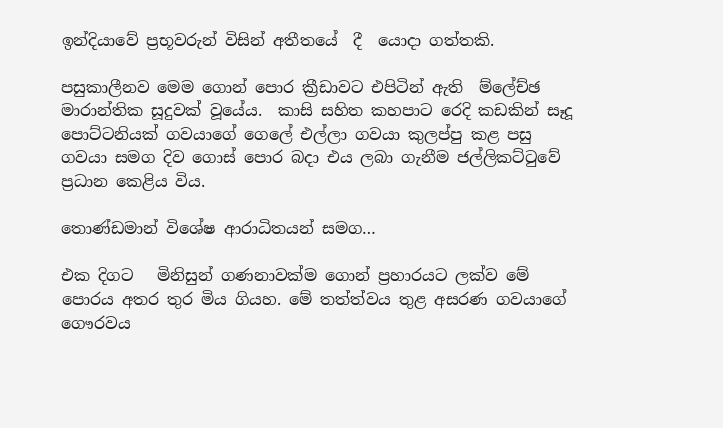ඉන්දියාවේ ප්‍රභූවරුන් විසින් අතීතයේ  දී  යොදා ගත්තකි.

පසුකාලීනව මෙම ගොන් පොර ක්‍රීඩාවට එපිටින් ඇති  ම්ලේච්ඡ මාරාන්තික සූදුවක් වූයේය.  කාසි සහිත කහපාට රෙදි කඩකින් සෑදූ පොට්ටනියක් ගවයාගේ ගෙලේ එල්ලා ගවයා කුලප්පු කළ පසු ගවයා සමග දිව ගොස් පොර බදා එය ලබා ගැනීම ජල්ලිකට්ටුවේ ප්‍රධාන කෙළිය විය.

තොණ්ඩමාන් විශේෂ ආරාධිතයන් සමග…

එක දිගට   මිනිසුන් ගණනාවක්ම ගොන් ප්‍රහාරයට ලක්ව මේ පොරය අතර තුර මිය ගියහ. මේ තත්ත්වය තුළ අසරණ ගවයාගේ ගෞරවය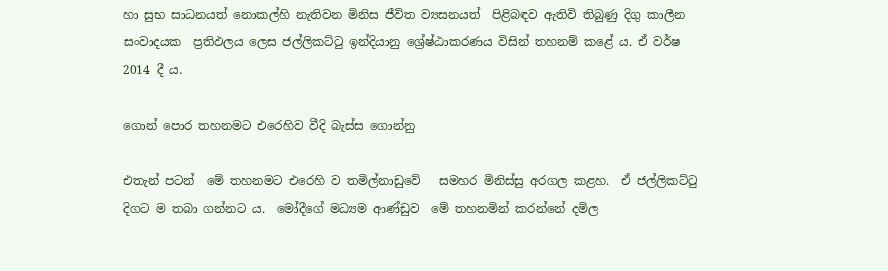හා සුභ සාධනයත් නොකල්හි නැතිවන මිනිස ජීවිත ව්‍යසනයත්  පිළිබඳව ඇතිවි තිබුණු දිගු කාලීන   සංවාදයක  ප්‍රතිඵලය ලෙස ජල්ලිකට්ටු ඉන්දියානු ශ්‍රේෂ්ඨාකරණය විසින් තහනම් කළේ ය. ඒ වර්ෂ  2014 දී ය.

ගොන් පොර තහනමට එරෙහිව වීදි බැස්ස ගොන්නු

එතැන් පටන්  මේ තහනමට එරෙහි ව තමිල්නාඩුවේ   සමහර මිනිස්සු අරගල කළහ.  ඒ ජල්ලිකට්ටු දිගට ම තබා ගන්නට ය.  මෝදීගේ මධ්‍යම ආණ්ඩුව  මේ තහනමින් කරන්නේ දමිල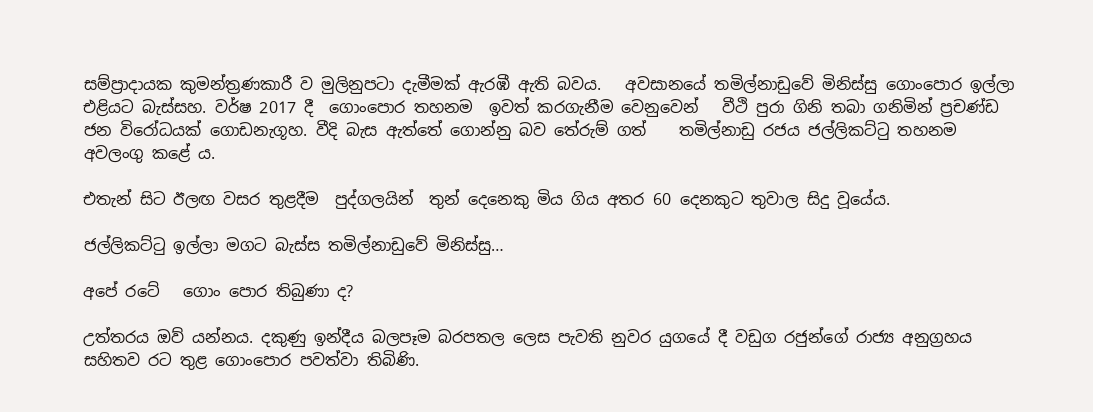සම්ප්‍රාදායක කුමන්ත්‍රණකාරී ව මුලිනුපටා දැමීමක් ඇරඹී ඇති බවය.   අවසානයේ තමිල්නාඩුවේ මිනිස්සු ගොංපොර ඉල්ලා එළියට බැස්සහ. වර්ෂ 2017 දී  ගොංපොර තහනම  ඉවත් කරගැනීම වෙනුවෙන්   වීථි පුරා ගිනි තබා ගනිමින් ප්‍රචණ්ඩ ජන විරෝධයක් ගොඩනැගූහ. වීදි බැස ඇත්තේ ගොන්නු බව තේරුම් ගත්    තමිල්නාඩු රජය ජල්ලිකට්ටු තහනම අවලංගු කළේ ය.

එතැන් සිට ඊලඟ වසර තුළදීම  පුද්ගලයින්  තුන් දෙනෙකු මිය ගිය අතර 60 දෙනකුට තුවාල සිදු වූයේය.

ජල්ලිකට්ටු ඉල්ලා මගට බැස්ස තමිල්නාඩුවේ මිනිස්සු…

අපේ රටේ   ගොං පොර තිබුණා ද?

උත්තරය ඔව් යන්නය. දකුණු ඉන්දීය බලපෑම බරපතල ලෙස පැවති නුවර යුගයේ දී වඩුග රජුන්ගේ රාජ්‍ය අනුග්‍රහය සහිතව රට තුළ ගොංපොර පවත්වා තිබිණි.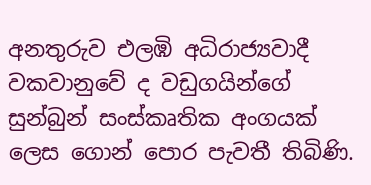අනතුරුව එලඹි අධිරාජ්‍යවාදී වකවානුවේ ද වඩුගයින්ගේ සුන්බුන් සංස්කෘතික අංගයක් ලෙස ගොන් පොර පැවතී තිබිණි.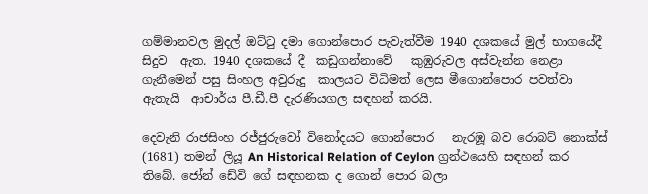ගම්මානවල මුදල් ඔට්ටු දමා ගොන්පොර පැවැත්වීම 1940 දශකයේ මුල් භාගයේදී සිදුව  ඇත. 1940 දශකයේ දී  කඩුගන්නාවේ   කුඹුරුවල අස්වැන්න නෙළා ගැනීමෙන් පසු සිංහල අවුරුදු  කාලයට විධිමත් ලෙස මීගොන්පොර පවත්වා ඇතැයි  ආචාර්ය පී.ඩී.පී දැරණියගල සඳහන් කරයි.

දෙවැනි රාජසිංහ රජ්ජුරුවෝ විනෝදයට ගොන්පොර   නැරඹූ බව රොබට් නොක්ස් (1681) තමන් ලියූ An Historical Relation of Ceylon ග්‍රන්ථයෙහි සඳහන් කර තිබේ. ජෝන් ඩේවි ගේ සඳහනක ද ගොන් පොර බලා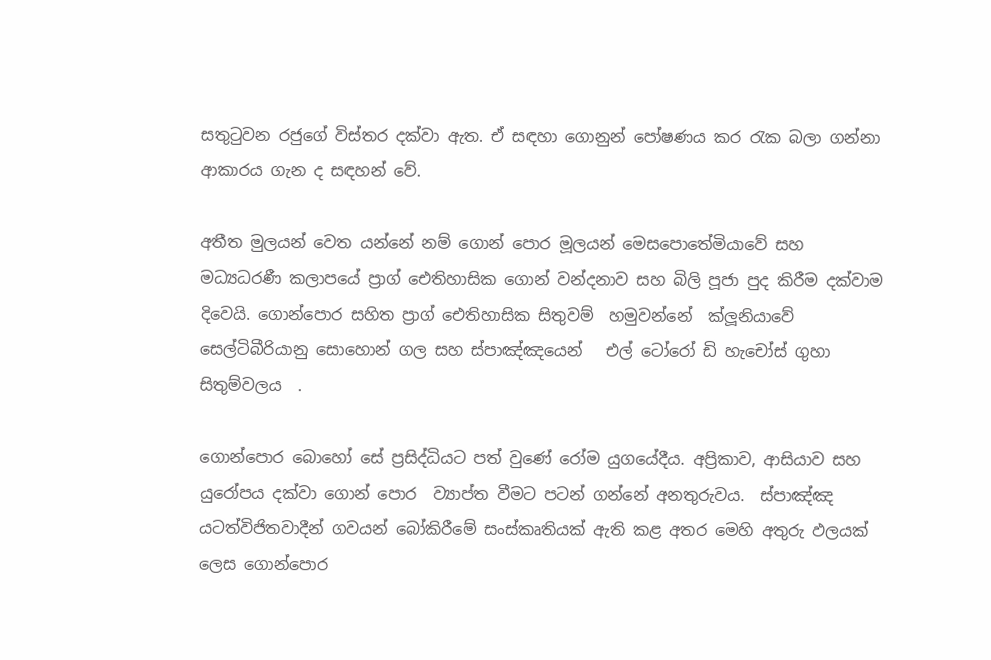සතුටුවන රජුගේ විස්තර දක්වා ඇත. ඒ සඳහා ගොනුන් පෝෂණය කර රැක බලා ගන්නා ආකාරය ගැන ද සඳහන් වේ.

අතීත මුලයන් වෙත යන්නේ නම් ගොන් පොර මූලයන් මෙසපොතේමියාවේ සහ මධ්‍යධරණී කලාපයේ ප්‍රාග් ඓතිහාසික ගොන් වන්දනාව සහ බිලි පූජා පුද කිරීම දක්වාම දිවෙයි. ගොන්පොර සහිත ප්‍රාග් ඓතිහාසික සිතුවම්  හමුවන්නේ  ක්ලූනියාවේ සෙල්ටිබීරියානු සොහොන් ගල සහ ස්පාඤ්ඤයෙන්   එල් ටෝරෝ ඩි හැචෝස් ගුහා සිතුම්වලය  .

ගොන්පොර බොහෝ සේ ප්‍රසිද්ධියට පත් වුණේ රෝම යුගයේදීය. අප්‍රිකාව, ආසියාව සහ යුරෝපය දක්වා ගොන් පොර  ව්‍යාප්ත වීමට පටන් ගන්නේ අනතුරුවය.  ස්පාඤ්ඤ යටත්විජිතවාදීන් ගවයන් බෝකිරීමේ සංස්කෘතියක් ඇති කළ අතර මෙහි අතුරු ඵලයක් ලෙස ගොන්පොර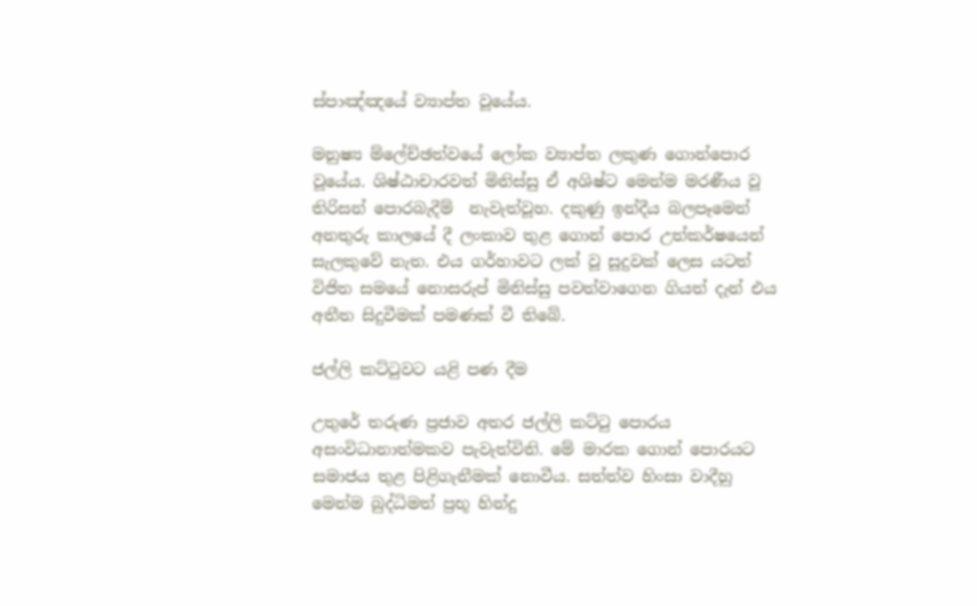ස්පාඤ්ඤ‍යේ ව්‍යාප්ත වූයේය.

මනුෂ්‍ය ම්ලේච්ඡත්වයේ ලෝක ව්‍යාප්ත ලකුණ ගොන්පොර වූයේය. ශිෂ්ඨාචාරවත් මිනිස්සු ඒ අශිෂ්ට මෙන්ම මරණීය වූ තිරිසන් පොරබැදීම්  නැවැත්වූහ. දකුණු ඉන්දීය බලපෑමෙන් අනතුරු කාලයේ දී ලංකාව තුළ ගොන් පොර උත්කර්ෂයෙන් සැලකුවේ නැත. එය ගර්හාවට ලක් වූ සූදුවක් ලෙස යටත් විජිත සමයේ නොසරුප් මිනිස්සු පවත්වාගෙන ගියත් දැන් එය අතීත සිදුවීමක් පමණක් වී තිබේ.

ජල්ලි කට්ටුවට යළි පණ දීම

උතුරේ තරුණ ප්‍රජාව අතර ජල්ලි කට්ටු පොරය අසංවිධානාත්මකව පැවැත්විනි. මේ මාරක ගොන් පොරයට සමාජය තුළ පිළිගැනීමක් නොවීය. සත්ත්ව හිංසා වාදීහු මෙන්ම බුද්ධිමත් ප්‍රභූ හින්දු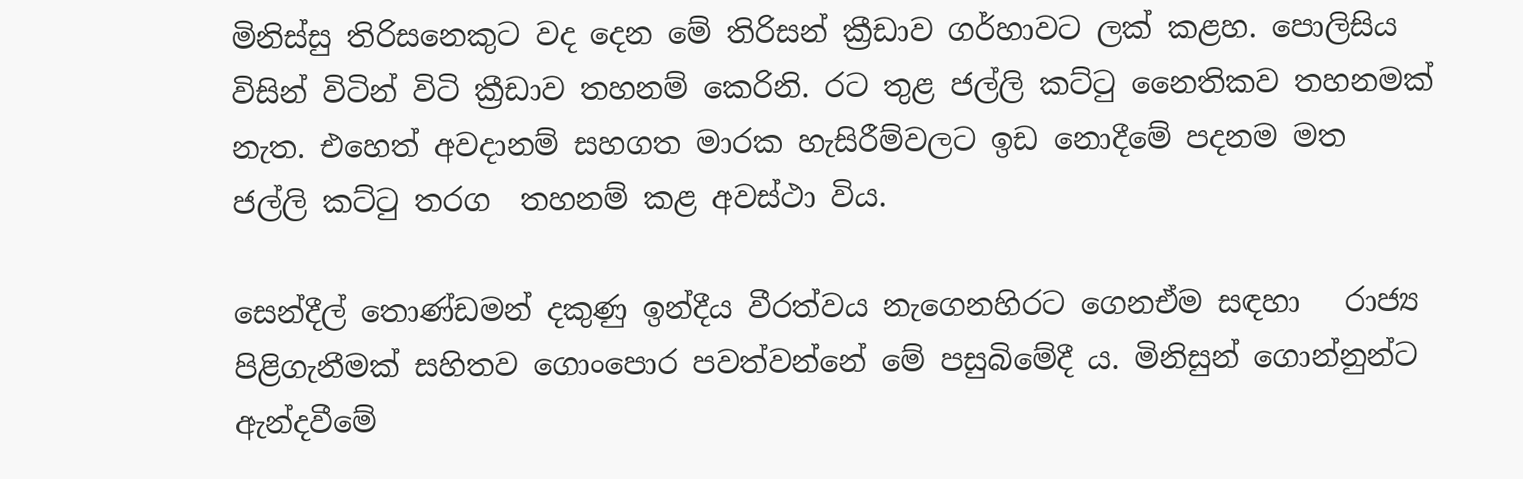මිනිස්සු තිරිසනෙකුට වද දෙන මේ තිරිසන් ක්‍රීඩාව ගර්හාවට ලක් කළහ. පොලිසිය විසින් විටින් විටි ක්‍රීඩාව තහනම් කෙරිනි. රට තුළ ජල්ලි කට්ටු නෛතිකව තහනමක් නැත. එහෙත් අවදානම් සහගත මාරක හැසිරීම්වලට ඉඩ නොදීමේ පදනම මත ජල්ලි කට්ටු තරග  තහනම් කළ අවස්ථා විය.

සෙන්දීල් තොණ්ඩමන් දකුණු ඉන්දීය වීරත්වය නැගෙනහිරට ගෙනඒම සඳහා   රාජ්‍ය පිළිගැනීමක් සහිතව ගොංපොර පවත්වන්නේ මේ පසුබිමේදී ය. මිනිසුන් ගොන්නුන්ට ඇන්දවීමේ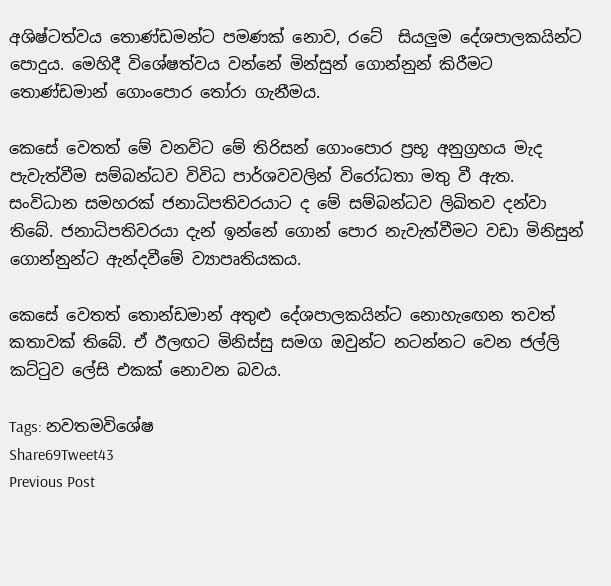අශිෂ්ටත්වය තොණ්ඩමන්ට පමණක් නොව, රටේ  සියලුම දේශපාලකයින්ට පොදුය. මෙහිදී විශේෂත්වය වන්නේ මින්සුන් ගොන්නුන් කිරීමට තොණ්ඩමාන් ගොංපොර තෝරා ගැනීමය.

කෙසේ වෙතත් මේ වනවිට මේ තිරිසන් ගොංපොර ප්‍රභූ අනුග්‍රහය මැද පැවැත්වීම සම්බන්ධව විවිධ පාර්ශවවලින් විරෝධතා මතු වී ඇත.  සංවිධාන සමහරක් ජනාධිපතිවරයාට ද මේ සම්බන්ධව ලිඛිතව දන්වා තිබේ. ජනාධිපතිවරයා දැන් ඉන්නේ ගොන් පොර නැවැත්වීමට වඩා මිනිසුන් ගොන්නුන්ට ඇන්දවීමේ ව්‍යාපෘතියකය.

කෙසේ වෙතත් තොන්ඩමාන් අතුළු දේශපාලකයින්ට නොහැඟෙන තවත් කතාවක් තිබේ. ඒ ඊලඟට මිනිස්සු සමග ඔවුන්ට නටන්නට වෙන ජල්ලි කට්ටුව ලේසි එකක් නොවන බවය.

Tags: නවතමවිශේෂ
Share69Tweet43
Previous Post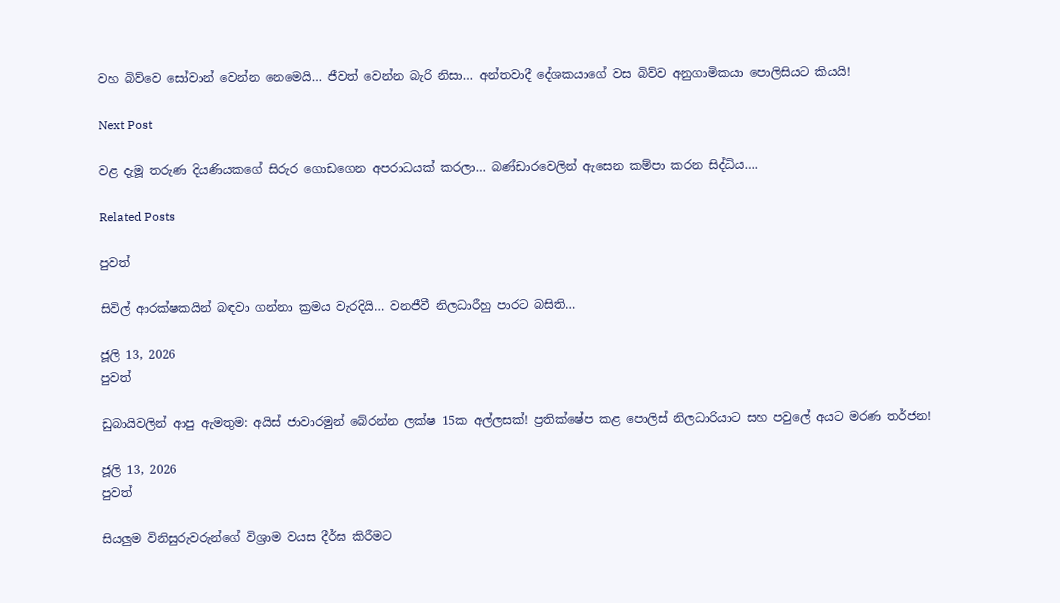වහ බිව්වෙ සෝවාන් වෙන්න නෙමෙයි… ජීවත් වෙන්න බැරි නිසා… අන්තවාදී දේශකයාගේ වස බිව්ව අනුගාමිකයා පොලිසියට කියයි!

Next Post

වළ දැමූ තරුණ දියණියකගේ සිරුර ගොඩගෙන අපරාධයක් කරලා… බණ්ඩාරවෙලින් ඇසෙන කම්පා කරන සිද්ධිය….

Related Posts

පුවත්

සිවිල් ආරක්ෂකයින් බඳවා ගන්නා ක්‍රමය වැරදියි… වනජීවී නිලධාරීහු පාරට බසිති…

ජූලි 13, 2026
පුවත්

ඩුබායිවලින් ආපු ඇමතුම: අයිස් ජාවාරමුන් බේරන්න ලක්ෂ 15ක අල්ලසක්! ප්‍රතික්ෂේප කළ පොලිස් නිලධාරියාට සහ පවුලේ අයට මරණ තර්ජන!

ජූලි 13, 2026
පුවත්

සියලුම විනිසුරුවරුන්ගේ විශ්‍රාම වයස දීර්ඝ කිරීමට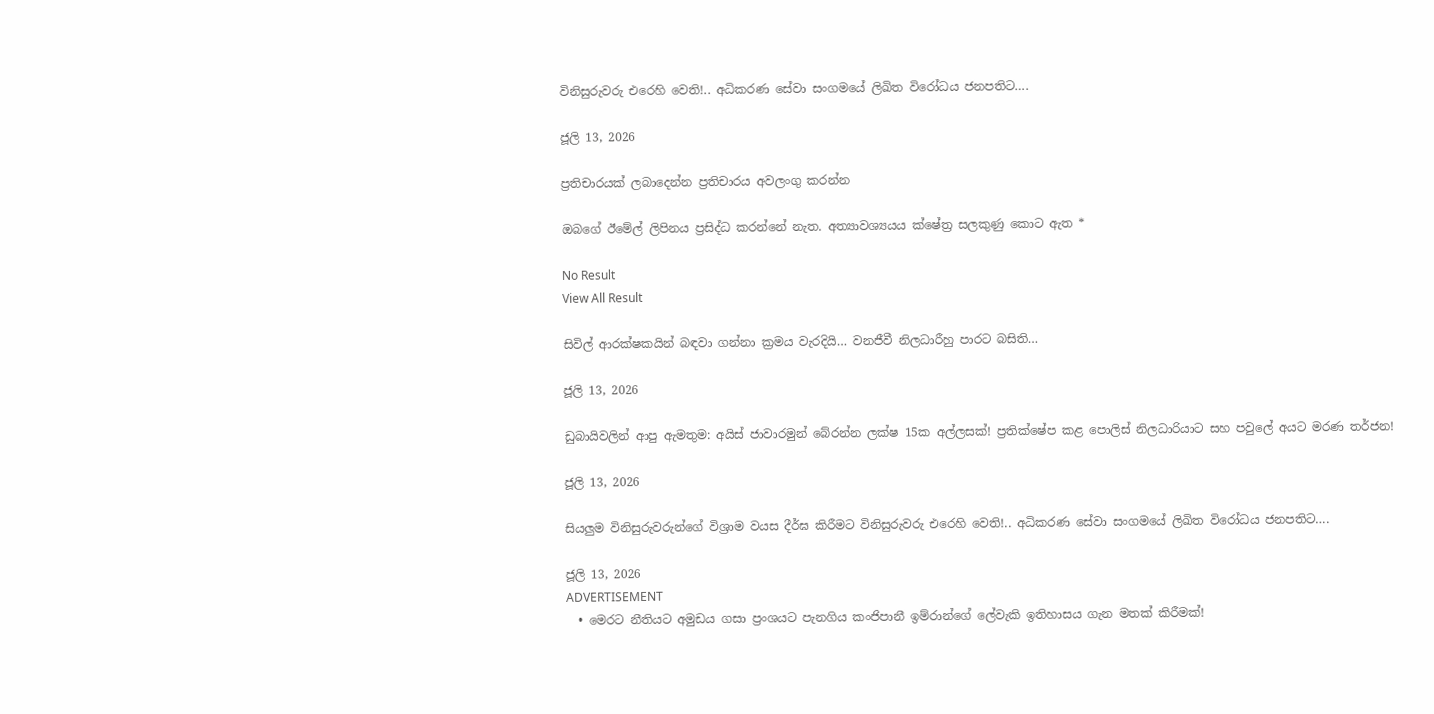විනිසුරුවරු එරෙහි වෙති!.. අධිකරණ සේවා සංගමයේ ලිඛිත විරෝධය ජනපතිට….

ජූලි 13, 2026

ප්‍රතිචාරයක් ලබාදෙන්න ප්‍රතිචාරය අවලංගු කරන්න

ඔබගේ ඊමේල් ලිපිනය ප්‍රසිද්ධ කරන්නේ නැත. අත්‍යාවශ්‍යයය ක්ෂේත්‍ර සලකුණු කොට ඇත *

No Result
View All Result

සිවිල් ආරක්ෂකයින් බඳවා ගන්නා ක්‍රමය වැරදියි… වනජීවී නිලධාරීහු පාරට බසිති…

ජූලි 13, 2026

ඩුබායිවලින් ආපු ඇමතුම: අයිස් ජාවාරමුන් බේරන්න ලක්ෂ 15ක අල්ලසක්! ප්‍රතික්ෂේප කළ පොලිස් නිලධාරියාට සහ පවුලේ අයට මරණ තර්ජන!

ජූලි 13, 2026

සියලුම විනිසුරුවරුන්ගේ විශ්‍රාම වයස දීර්ඝ කිරීමට විනිසුරුවරු එරෙහි වෙති!.. අධිකරණ සේවා සංගමයේ ලිඛිත විරෝධය ජනපතිට….

ජූලි 13, 2026
ADVERTISEMENT
  • මෙරට නීතියට අමුඩය ගසා ප්‍රංශයට පැනගිය කංජිපානී ඉම්රාන්ගේ ලේවැකි ඉතිහාසය ගැන මතක් කිරීමක්!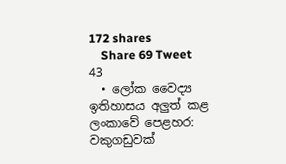172 shares
    Share 69 Tweet 43
  • ලෝක වෛද්‍ය ඉතිහාසය අලුත් කළ ලංකාවේ පෙළහර: වකුගඩුවක්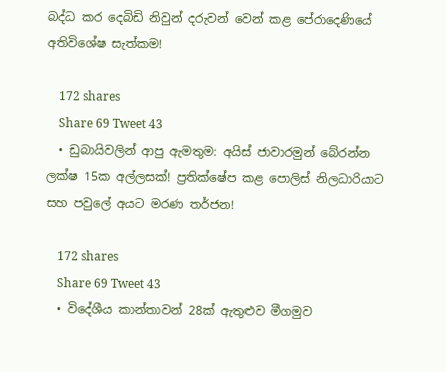බද්ධ කර දෙබිඩි නිවුන් දරුවන් වෙන් කළ පේරාදෙණියේ අතිවිශේෂ සැත්කම!

    172 shares
    Share 69 Tweet 43
  • ඩුබායිවලින් ආපු ඇමතුම: අයිස් ජාවාරමුන් බේරන්න ලක්ෂ 15ක අල්ලසක්! ප්‍රතික්ෂේප කළ පොලිස් නිලධාරියාට සහ පවුලේ අයට මරණ තර්ජන!

    172 shares
    Share 69 Tweet 43
  • විදේශීය කාන්තාවන් 28ක් ඇතුළුව මීගමුව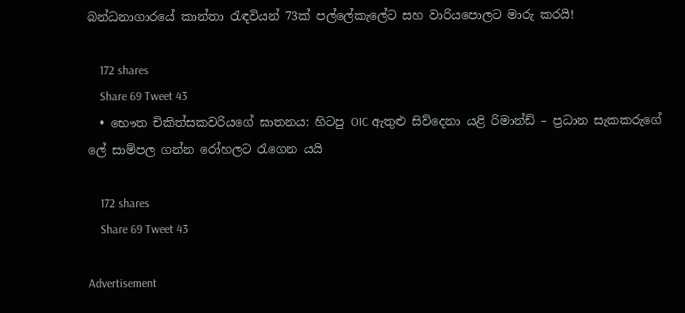බන්ධනාගාරයේ කාන්තා රැඳවියන් 73ක් පල්ලේකැලේට සහ වාරියපොලට මාරු කරයි!

    172 shares
    Share 69 Tweet 43
  • භෞත චිකිත්සකවරියගේ ඝාතනය: හිටපු OIC ඇතුළු සිව්දෙනා යළි රිමාන්ඩ් – ප්‍රධාන සැකකරුගේ ලේ සාම්පල ගන්න රෝහලට රැගෙන යයි

    172 shares
    Share 69 Tweet 43

Advertisement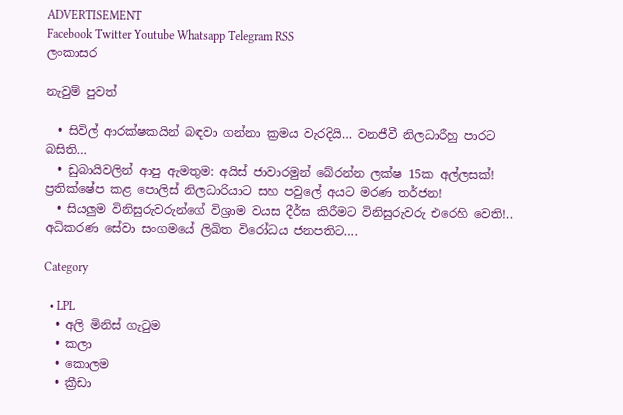ADVERTISEMENT
Facebook Twitter Youtube Whatsapp Telegram RSS
ලංකාසර

නැවුම් පුවත්

  • සිවිල් ආරක්ෂකයින් බඳවා ගන්නා ක්‍රමය වැරදියි… වනජීවී නිලධාරීහු පාරට බසිති…
  • ඩුබායිවලින් ආපු ඇමතුම: අයිස් ජාවාරමුන් බේරන්න ලක්ෂ 15ක අල්ලසක්! ප්‍රතික්ෂේප කළ පොලිස් නිලධාරියාට සහ පවුලේ අයට මරණ තර්ජන!
  • සියලුම විනිසුරුවරුන්ගේ විශ්‍රාම වයස දීර්ඝ කිරීමට විනිසුරුවරු එරෙහි වෙති!.. අධිකරණ සේවා සංගමයේ ලිඛිත විරෝධය ජනපතිට….

Category

  • LPL
  • අලි මිනිස් ගැටුම
  • කලා
  • කොලම
  • ක්‍රීඩා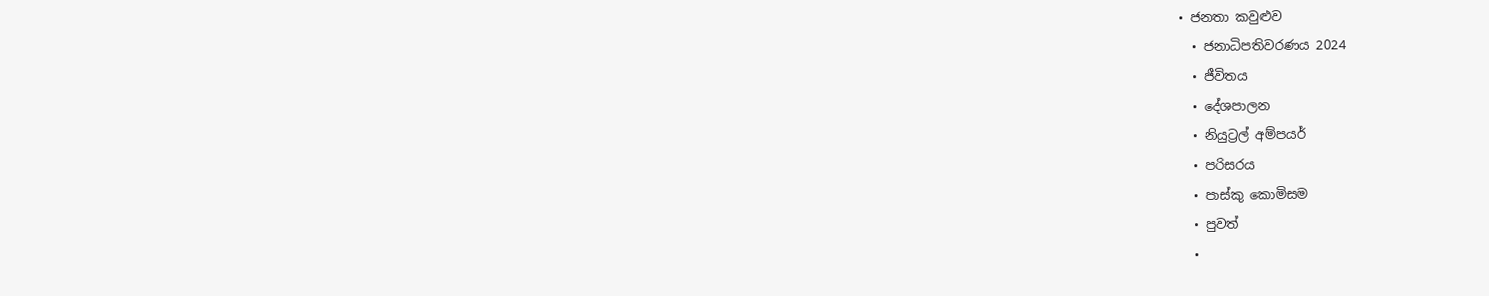• ජනතා කවුළුව
  • ජනාධිපතිවරණය 2024
  • ජීවිතය
  • දේශපාලන
  • නියුට්‍රල් අම්පයර්
  • පරිසරය
  • පාස්කු කොමිසම
  • පුවත්
  •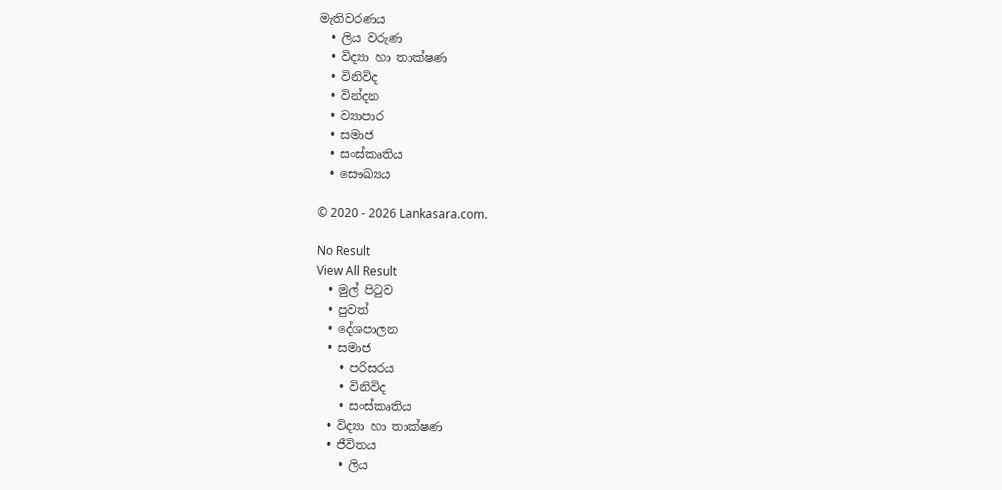මැතිවරණය
  • ලිය වරුණ
  • විද්‍යා හා තාක්ෂණ
  • විනිවිද
  • වින්දන
  • ව්‍යාපාර
  • සමාජ
  • සංස්කෘතිය
  • සෞඛ්‍යය

© 2020 - 2026 Lankasara.com.

No Result
View All Result
  • මුල් පිටුව
  • පුවත්
  • දේශපාලන
  • සමාජ
    • පරිසරය
    • විනිවිද
    • සංස්කෘතිය
  • විද්‍යා හා තාක්ෂණ
  • ජීවිතය
    • ලිය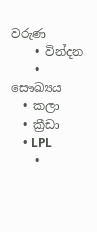වරුණ
    • වින්දන
    • සෞඛ්‍යය
  • කලා
  • ක්‍රීඩා
    • LPL
    •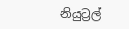නියුට්‍රල්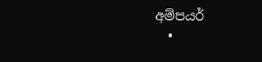අම්පයර්
  •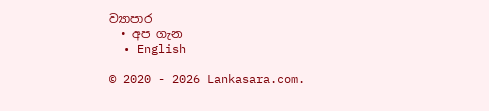ව්‍යාපාර
  • අප ගැන
  • English

© 2020 - 2026 Lankasara.com.